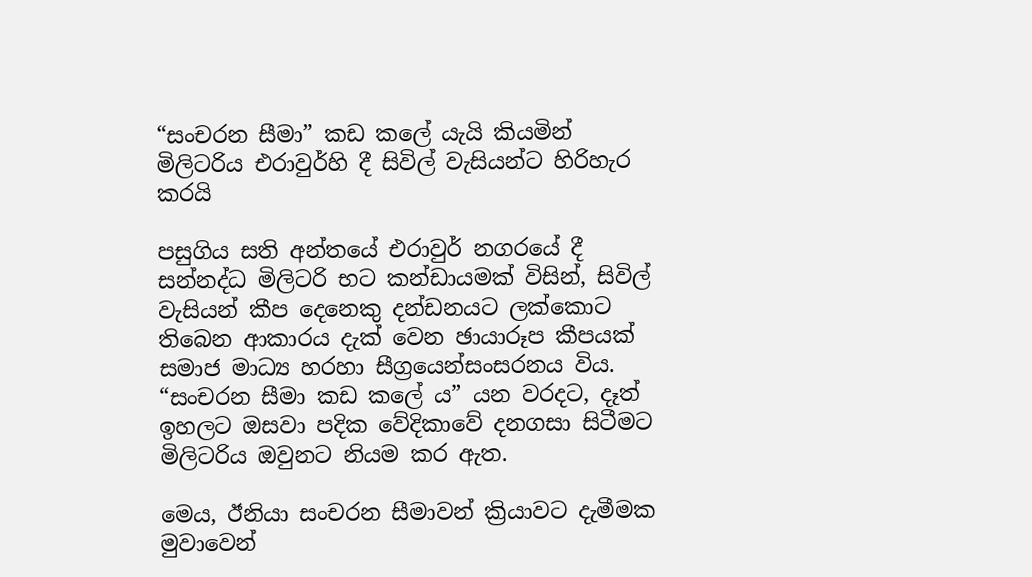“සංචරන සීමා” කඩ කලේ යැයි කියමින් මිලිටරිය එරාවුර්හි දී සිවිල් වැසියන්ට හිරිහැර කරයි

පසුගිය සති අන්තයේ එරාවුර් නගරයේ දී සන්නද්ධ මිලිටරි භට කන්ඩායමක් විසින්, සිවිල් වැසියන් කීප දෙනෙකු දන්ඩනයට ලක්කොට තිබෙන ආකාරය දැක් වෙන ඡායාරූප කීපයක් සමාජ මාධ්‍ය හරහා සීග්‍රයෙන්සංසරනය විය. “සංචරන සීමා කඩ කලේ ය” යන වරදට, දෑත් ඉහලට ඔසවා පදික වේදිකාවේ දනගසා සිටීමට මිලිටරිය ඔවුනට නියම කර ඇත.

මෙය, ඊනියා සංචරන සීමාවන් ක්‍රියාවට දැමීමක මුවාවෙන්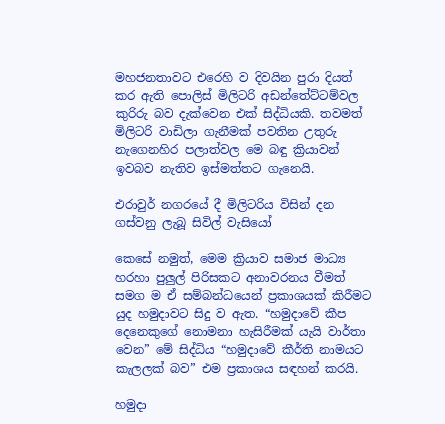මහජනතාවට එරෙහි ව දිවයින පුරා දියත් කර ඇති පොලිස් මිලිටරි අඩන්තේට්ටම්වල කුරිරු බව දැක්වෙන එක් සිද්ධියකි. තවමත් මිලිටරි වාඩිලා ගැනීමක් පවතින උතුරු නැගෙනහිර පලාත්වල මෙ බඳු ක්‍රියාවන් ඉවබව නැතිව ඉස්මත්තට ගැනෙයි.

එරාවුර් නගරයේ දී මිලිටරිය විසින් දන ගස්වනු ලැබූ සිවිල් වැසියෝ

කෙසේ නමුත්, මෙම ක්‍රියාව සමාජ මාධ්‍ය හරහා පුලුල් පිරිසකට අනාවරනය වීමත් සමග ම ඒ සම්බන්ධයෙන් ප්‍රකාශයක් කිරීමට යුද හමුදාවට සිදු ව ඇත. “හමුදාවේ කීප දෙනෙකුගේ නොමනා හැසිරීමක් යැයි වාර්තා වෙන” මේ සිද්ධිය “හමුදාවේ කීර්ති නාමයට කැලලක් බව” එම ප්‍රකාශය සඳහන් කරයි.

හමුදා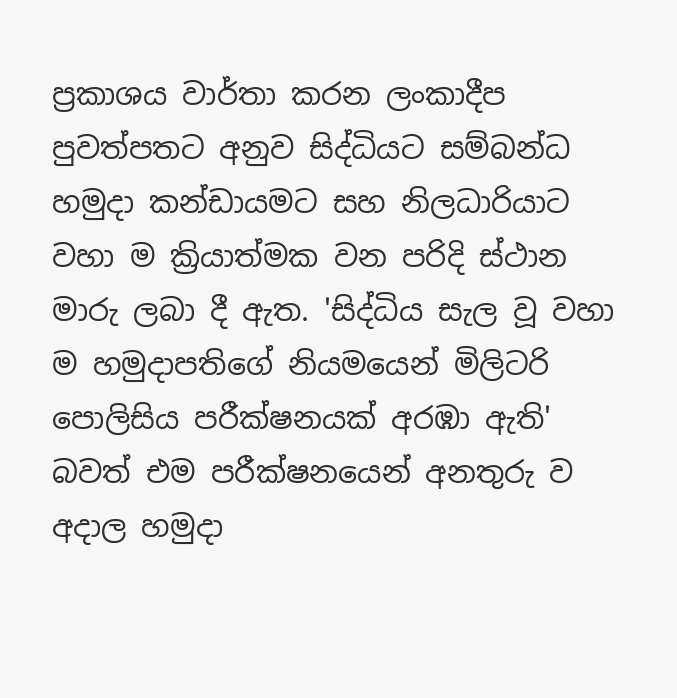ප්‍රකාශය වාර්තා කරන ලංකාදීප පුවත්පතට අනුව සිද්ධියට සම්බන්ධ හමුදා කන්ඩායමට සහ නිලධාරියාට වහා ම ක්‍රියාත්මක වන පරිදි ස්ථාන මාරු ලබා දී ඇත. 'සිද්ධිය සැල වූ වහා ම හමුදාපතිගේ නියමයෙන් මිලිටරි පොලිසිය පරීක්ෂනයක් අරඹා ඇති' බවත් එම පරීක්ෂනයෙන් අනතුරු ව අදාල හමුදා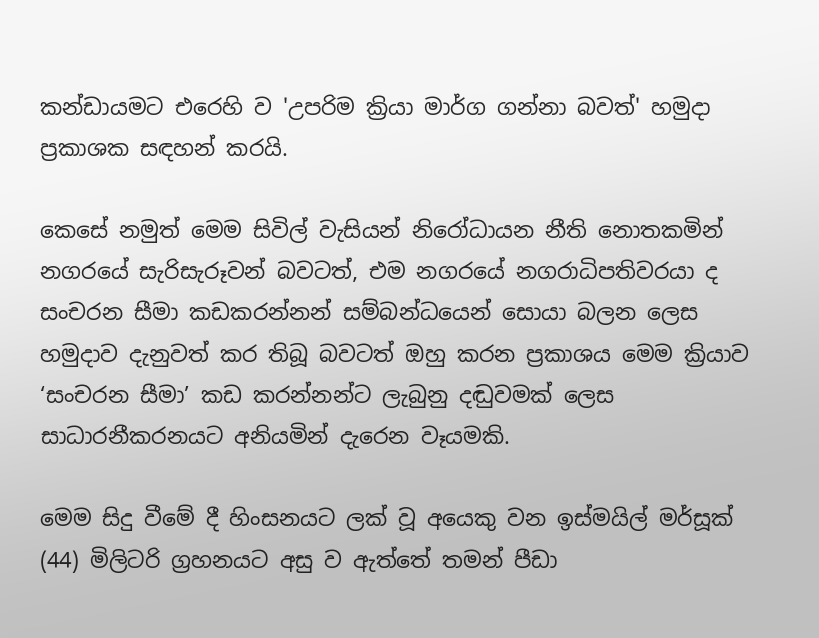කන්ඩායමට එරෙහි ව 'උපරිම ක්‍රියා මාර්ග ගන්නා බවත්' හමුදා ප්‍රකාශක සඳහන් කරයි.

කෙසේ නමුත් මෙම සිවිල් වැසියන් නිරෝධායන නීති නොතකමින් නගරයේ සැරිසැරූවන් බවටත්, එම නගරයේ නගරාධිපතිවරයා ද සංචරන සීමා කඩකරන්නන් සම්බන්ධයෙන් සොයා බලන ලෙස හමුදාව දැනුවත් කර තිබූ බවටත් ඔහු කරන ප්‍රකාශය මෙම ක්‍රියාව ‘සංචරන සීමා’ කඩ කරන්නන්ට ලැබුනු දඬුවමක් ලෙස සාධාරනීකරනයට අනියමින් දැරෙන වෑයමකි.

මෙම සිදු වීමේ දී හිංසනයට ලක් වූ අයෙකු වන ඉස්මයිල් මර්සූක් (44) මිලිටරි ග්‍රහනයට අසු ව ඇත්තේ තමන් පීඩා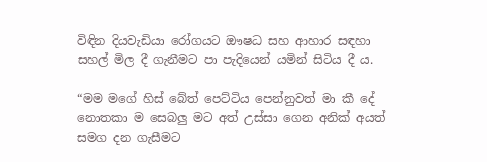විඳින දියවැඩියා රෝගයට ඖෂධ සහ ආහාර සඳහා සහල් මිල දී ගැනීමට පා පැදියෙන් යමින් සිටිය දී ය.

“මම මගේ හිස් බේත් පෙට්ටිය පෙන්නුවත් මා කී දේ නොතකා ම සෙබලු මට අත් උස්සා ගෙන අනික් අයත් සමග දන ගැසීමට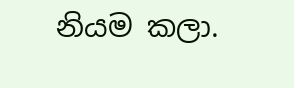නියම කලා.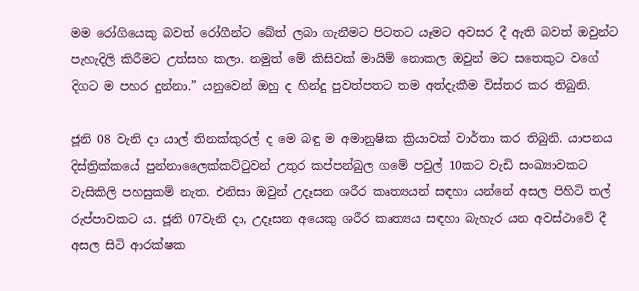මම රෝගියෙකු බවත් රෝගීන්ට බේත් ලබා ගැනීමට පිටතට යෑමට අවසර දී ඇති බවත් ඔවුන්ට පැහැදිලි කිරීමට උත්සහ කලා. නමුත් මේ කිසිවක් මායිම් නොකල ඔවුන් මට සතෙකුට වගේ දිගට ම පහර දුන්නා.” යනුවෙන් ඔහු ද හින්දු පුවත්පතට තම අත්දැකීම විස්තර කර තිබුනි.

ජූනි 08 වැනි දා යාල් තිනක්කුරල් ද මෙ බඳු ම අමානුෂික ක්‍රියාවක් වාර්තා කර තිබුනි. යාපනය දිස්ත්‍රික්කයේ පුන්නාලෛක්කට්ටුවන් උතුර කප්පන්බුල ගමේ පවුල් 10කට වැඩි සංඛ්‍යාවකට වැසිකිලි පහසුකම් නැත. එනිසා ඔවුන් උදෑසන ශරීර කෘත්‍යයන් සඳහා යන්නේ අසල පිහිටි තල් රුප්පාවකට ය. ජූනි 07වැනි දා, උදෑසන අයෙකු ශරීර කෘත්‍යය සඳහා බැහැර යන අවස්ථාවේ දී අසල සිටි ආරක්ෂක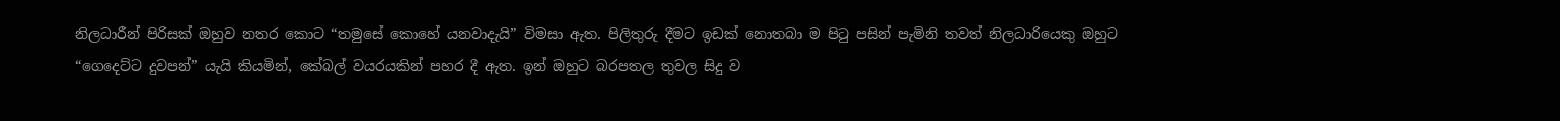නිලධාරීන් පිරිසක් ඔහුව නතර කොට “තමුසේ කොහේ යනවාදැයි” විමසා ඇත. පිලිතුරු දීමට ඉඩක් නොතබා ම පිටු පසින් පැමිනි තවත් නිලධාරියෙකු ඔහුට “ගෙදෙට්ට දුවපන්” යැයි කියමින්, කේබල් වයරයකින් පහර දී ඇත. ඉන් ඔහුට බරපතල තුවල සිදු ව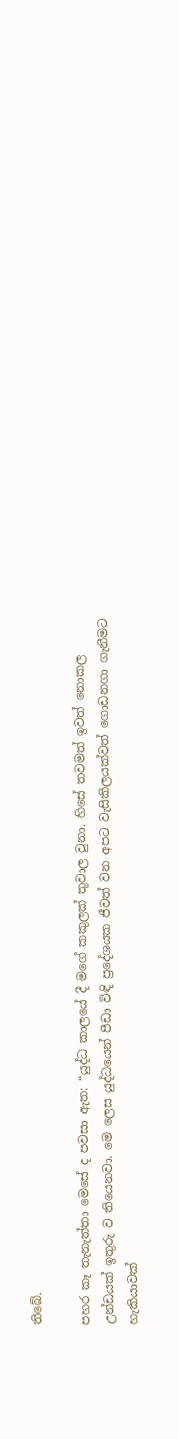තිබේ.

පහර කෑ තැනැත්තා මෙසේ ද පවසා ඇත: “යුද්ධ කාලයේ දී මගේ කකුලක් තුවාල වුනා. හිසේ තවමත් ඉවත් නොකල උන්ඩයක් ඉතුරු ව තියෙනවා. මෙ ලෙස යුද්ධයෙන් පීඩා විඳි ප්‍රදේශයක ජීවත් වන අපට වැසිකිලයක්වත් ගොඩනගා ගැනීමට හැකියාවක්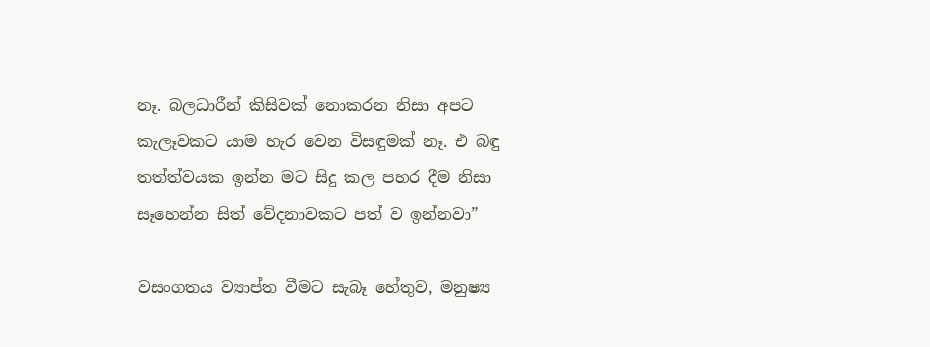නෑ. බලධාරීන් කිසිවක් නොකරන නිසා අපට කැලෑවකට යාම හැර වෙන විසඳුමක් නෑ. එ බඳු තත්ත්වයක ඉන්න මට සිදු කල පහර දීම නිසා සෑහෙන්න සිත් වේදනාවකට පත් ව ඉන්නවා”

වසංගතය ව්‍යාප්ත වීමට සැබෑ හේතුව, මනුෂ්‍ය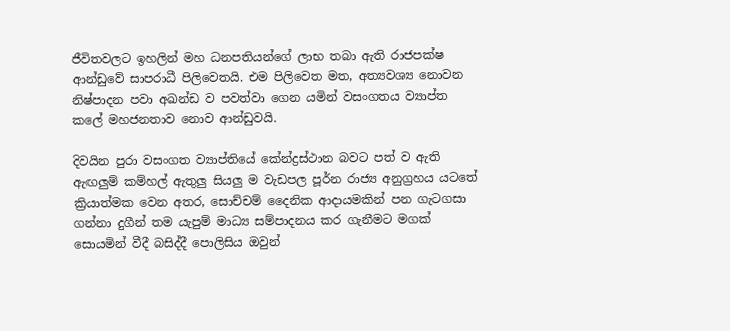ජීවිතවලට ඉහලින් මහ ධනපතියන්ගේ ලාභ තබා ඇති රාජපක්ෂ ආන්ඩුවේ සාපරාධී පිලිවෙතයි. එම පිලිවෙත මත, අත්‍යවශ්‍ය නොවන නිෂ්පාදන පවා අඛන්ඩ ව පවත්වා ගෙන යමින් වසංගතය ව්‍යාප්ත කලේ මහජනතාව නොව ආන්ඩුවයි.

දිවයින පුරා වසංගත ව්‍යාප්තියේ කේන්ද්‍රස්ථාන බවට පත් ව ඇති ඇඟලුම් කම්හල් ඇතුලු සියලු ම වැඩපල පූර්න රාජ්‍ය අනුග්‍රහය යටතේ ක්‍රියාත්මක වෙන අතර, සොච්චම් දෛනික ආදායමකින් පන ගැටගසා ගන්නා දුගීන් තම යැපුම් මාධ්‍ය සම්පාදනය කර ගැනීමට මගක් සොයමින් වීදී බසිද්දී පොලිසිය ඔවුන්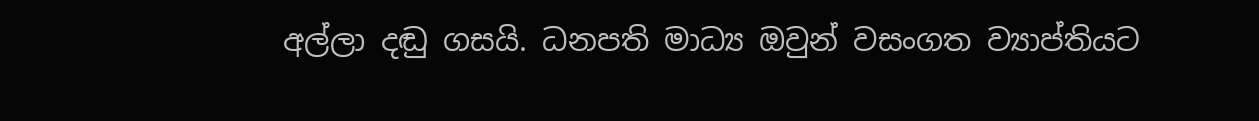අල්ලා දඬු ගසයි. ධනපති මාධ්‍ය ඔවුන් වසංගත ව්‍යාප්තියට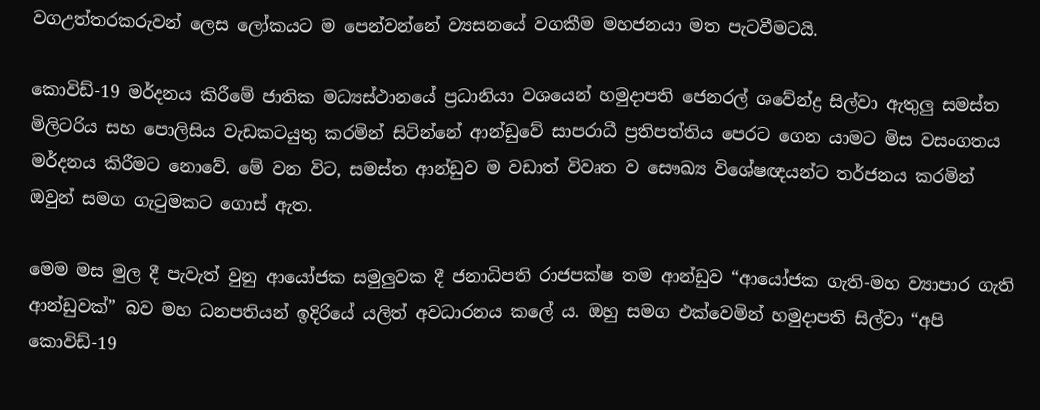වගඋත්තරකරුවන් ලෙස ලෝකයට ම පෙන්වන්නේ ව්‍යසනයේ වගකීම මහජනයා මත පැටවීමටයි.

කොවිඩ්-19 මර්දනය කිරීමේ ජාතික මධ්‍යස්ථානයේ ප්‍රධානියා වශයෙන් හමුදාපති ජෙනරල් ශවේන්ද්‍ර සිල්වා ඇතුලු සමස්ත මිලිටරිය සහ පොලිසිය වැඩකටයුතු කරමින් සිටින්නේ ආන්ඩුවේ සාපරාධී ප්‍රතිපත්තිය පෙරට ගෙන යාමට මිස වසංගතය මර්දනය කිරීමට නොවේ. මේ වන විට, සමස්ත ආන්ඩුව ම වඩාත් විවෘත ව සෞඛ්‍ය විශේෂඥයන්ට තර්ජනය කරමින් ඔවුන් සමග ගැටුමකට ගොස් ඇත.

මෙම මස මුල දී පැවැත් වුනු ආයෝජක සමුලුවක දී ජනාධිපති රාජපක්ෂ තම ආන්ඩුව “ආයෝජක ගැති-මහ ව්‍යාපාර ගැති ආන්ඩුවක්” බව මහ ධනපතියන් ඉදිරියේ යලිත් අවධාරනය කලේ ය. ඔහු සමග එක්වෙමින් හමුදාපති සිල්වා “අපි කොවිඩ්-19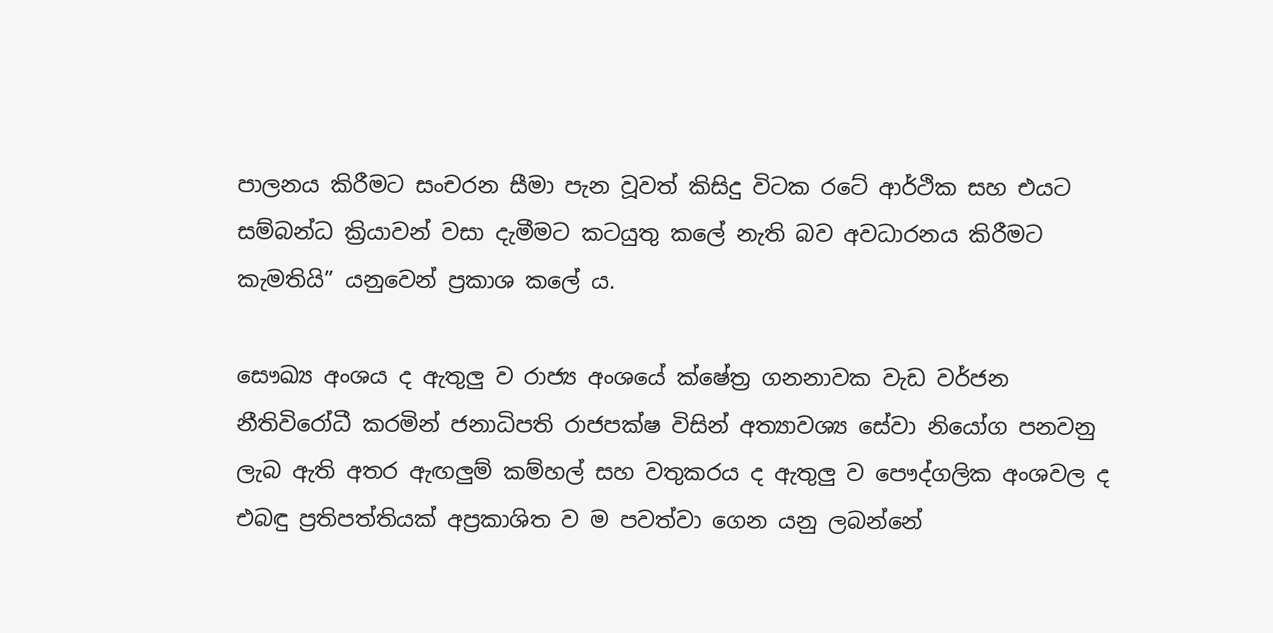පාලනය කිරීමට සංචරන සීමා පැන වූවත් කිසිදු විටක රටේ ආර්ථික සහ එයට සම්බන්ධ ක්‍රියාවන් වසා දැමීමට කටයුතු කලේ නැති බව අවධාරනය කිරීමට කැමතියි” යනුවෙන් ප්‍රකාශ කලේ ය.

සෞඛ්‍ය අංශය ද ඇතුලු ව රාජ්‍ය අංශයේ ක්ෂේත්‍ර ගනනාවක වැඩ වර්ජන නීතිවිරෝධී කරමින් ජනාධිපති රාජපක්ෂ විසින් අත්‍යාවශ්‍ය සේවා නියෝග පනවනු ලැබ ඇති අතර ඇඟලුම් කම්හල් සහ වතුකරය ද ඇතුලු ව පෞද්ගලික අංශවල ද එබඳු ප්‍රතිපත්තියක් අප්‍රකාශිත ව ම පවත්වා ගෙන යනු ලබන්නේ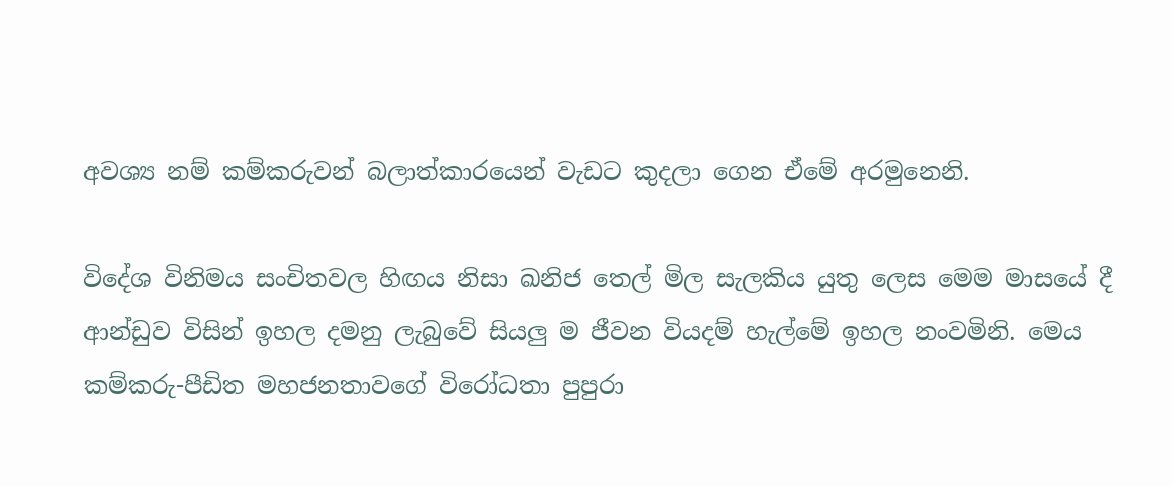අවශ්‍ය නම් කම්කරුවන් බලාත්කාරයෙන් වැඩට කුදලා ගෙන ඒමේ අරමුනෙනි.

විදේශ විනිමය සංචිතවල හිඟය නිසා ඛනිජ තෙල් මිල සැලකිය යුතු ලෙස මෙම මාසයේ දී ආන්ඩුව විසින් ඉහල දමනු ලැබුවේ සියලු ම ජීවන වියදම් හැල්මේ ඉහල නංවමිනි. මෙය කම්කරු-පීඩිත මහජනතාවගේ විරෝධතා පුපුරා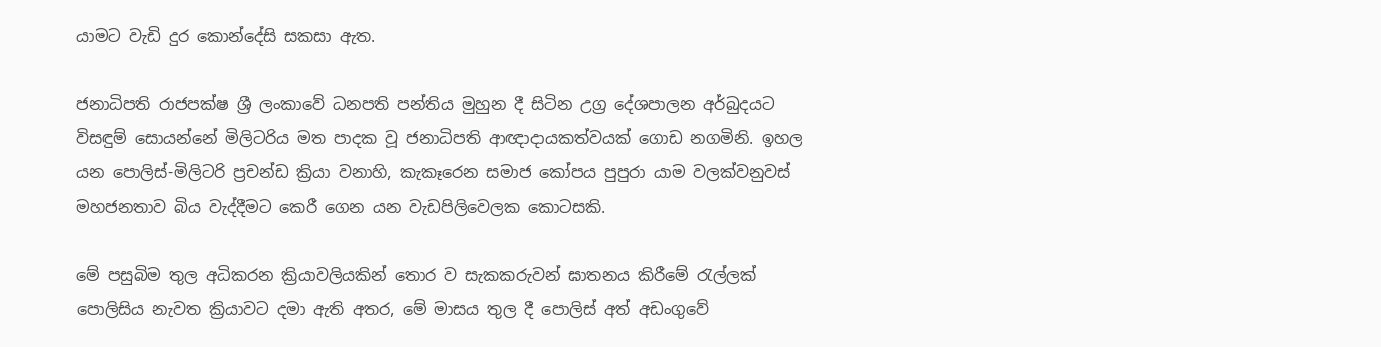යාමට වැඩි දුර කොන්දේසි සකසා ඇත.

ජනාධිපති රාජපක්ෂ ශ්‍රී ලංකාවේ ධනපති පන්තිය මුහුන දී සිටින උග්‍ර දේශපාලන අර්බුදයට විසඳුම් සොයන්නේ මිලිටරිය මත පාදක වූ ජනාධිපති ආඥාදායකත්වයක් ගොඩ නගමිනි. ඉහල යන පොලිස්-මිලිටරි ප්‍රචන්ඩ ක්‍රියා වනාහි, කැකෑරෙන සමාජ කෝපය පුපුරා යාම වලක්වනුවස් මහජනතාව බිය වැද්දීමට කෙරී ගෙන යන වැඩපිලිවෙලක කොටසකි.

මේ පසුබිම තුල අධිකරන ක්‍රියාවලියකින් තොර ව සැකකරුවන් ඝාතනය කිරීමේ රැල්ලක් පොලිසිය නැවත ක්‍රියාවට දමා ඇති අතර, මේ මාසය තුල දී පොලිස් අත් අඩංගුවේ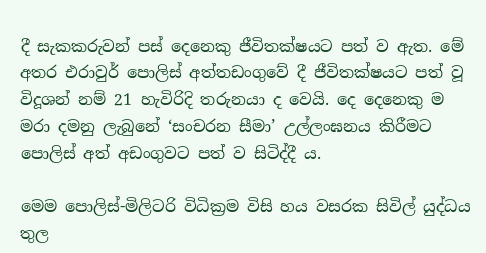දී සැකකරුවන් පස් දෙනෙකු ජීවිතක්ෂයට පත් ව ඇත. මේ අතර එරාවුර් පොලිස් අත්තඩංගුවේ දී ජීවිතක්ෂයට පත් වූ විදූශන් නම් 21 හැවිරිදි තරුනයා ද වෙයි. දෙ දෙනෙකු ම මරා දමනු ලැබුනේ ‘සංචරන සීමා’ උල්ලංඝනය කිරීමට පොලිස් අත් අඩංගුවට පත් ව සිටිද්දී ය.

මෙම පොලිස්-මිලිටරි විධික්‍රම විසි හය වසරක සිවිල් යුද්ධය තුල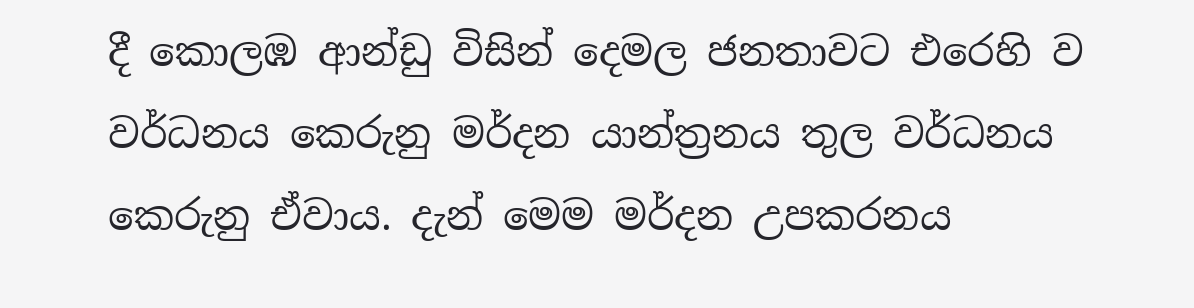දී කොලඹ ආන්ඩු විසින් දෙමල ජනතාවට එරෙහි ව වර්ධනය කෙරුනු මර්දන යාන්ත්‍රනය තුල වර්ධනය කෙරුනු ඒවාය. දැන් මෙම මර්දන උපකරනය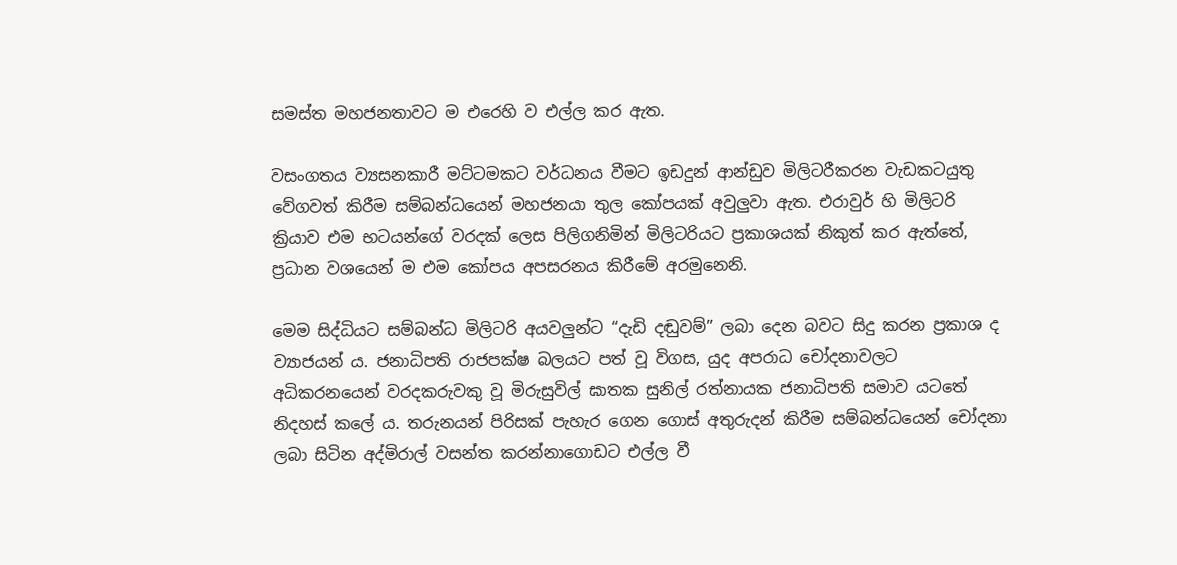සමස්ත මහජනතාවට ම එරෙහි ව එල්ල කර ඇත.

වසංගතය ව්‍යසනකාරී මට්ටමකට වර්ධනය වීමට ඉඩදුන් ආන්ඩුව මිලිටරීකරන වැඩකටයුතු වේගවත් කිරීම සම්බන්ධයෙන් මහජනයා තුල කෝපයක් අවුලුවා ඇත. එරාවුර් හි මිලිටරි ක්‍රියාව එම භටයන්ගේ වරදක් ලෙස පිලිගනිමින් මිලිටරියට ප්‍රකාශයක් නිකුත් කර ඇත්තේ, ප්‍රධාන වශයෙන් ම එම කෝපය අපසරනය කිරීමේ අරමුනෙනි.

මෙම සිද්ධියට සම්බන්ධ මිලිටරි අයවලුන්ට “දැඩි දඬුවම්” ලබා දෙන බවට සිදු කරන ප්‍රකාශ ද ව්‍යාජයන් ය. ජනාධිපති රාජපක්ෂ බලයට පත් වූ විගස, යුද අපරාධ චෝදනාවලට අධිකරනයෙන් වරදකරුවකු වූ මිරුසුවිල් ඝාතක සුනිල් රත්නායක ජනාධිපති සමාව යටතේ නිදහස් කලේ ය. තරුනයන් පිරිසක් පැහැර ගෙන ගොස් අතුරුදන් කිරීම සම්බන්ධයෙන් චෝදනා ලබා සිටින අද්මිරාල් වසන්ත කරන්නාගොඩට එල්ල වී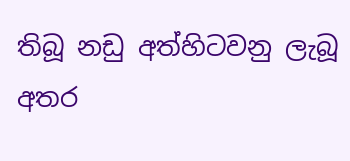තිබූ නඩු අත්හිටවනු ලැබූ අතර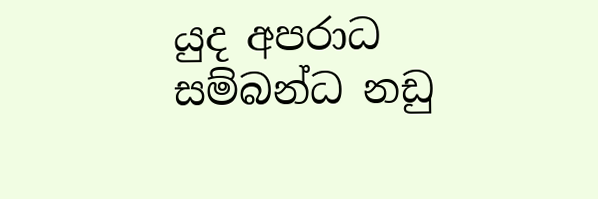යුද අපරාධ සම්බන්ධ නඩු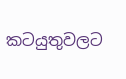කටයුතුවලට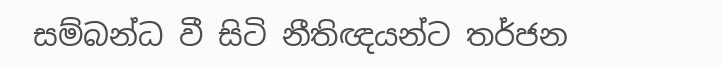සම්බන්ධ වී සිටි නීතිඥයන්ට තර්ජන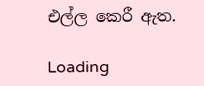එල්ල කෙරී ඇත.

Loading